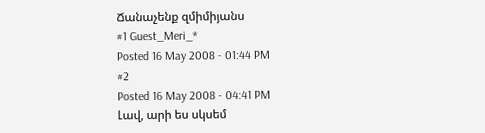Ճանաչենք զմիմիյանս
#1 Guest_Meri_*
Posted 16 May 2008 - 01:44 PM
#2
Posted 16 May 2008 - 04:41 PM
Լավ, արի ես սկսեմ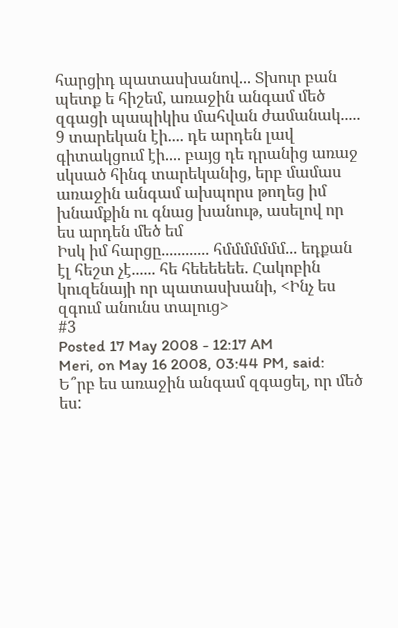հարցիդ պատասխանով... Տխուր բան պետք ե հիշեմ, առաջին անգամ մեծ զգացի պապիկիս մահվան ժամանակ..... 9 տարեկան էի.... դե արդեն լավ գիտակցում էի.... բայց դե դրանից առաջ սկսած հինգ տարեկանից, երբ մամաս առաջին անգամ ախպորս թողեց իմ խնամքին ու գնաց խանութ, ասելով որ ես արդեն մեծ եմ
Իսկ իմ հարցը............ հմմմմմմմ... եդքան էլ հեշտ չէ...... հե հեեեեեե. Հակոբին կուզենայի որ պատասխանի, <Ինչ ես զգում անունս տալուց>
#3
Posted 17 May 2008 - 12:17 AM
Meri, on May 16 2008, 03:44 PM, said:
Ե՞րբ ես առաջին անգամ զգացել, որ մեծ ես: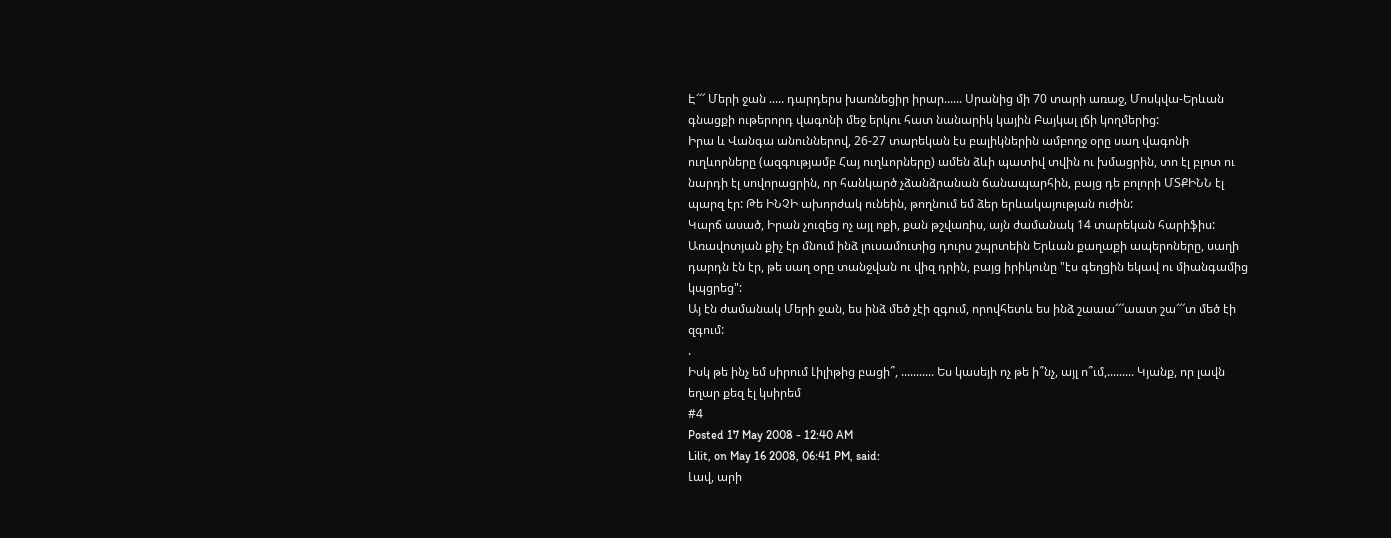Է՜՜՜ Մերի ջան ..... դարդերս խառնեցիր իրար...... Սրանից մի 70 տարի առաջ, Մոսկվա-Երևան գնացքի ութերորդ վագոնի մեջ երկու հատ նանարիկ կային Բայկալ լճի կողմերից:
Իրա և Վանգա անուններով, 26-27 տարեկան էս բալիկներին ամբողջ օրը սաղ վագոնի ուղևորները (ազգությամբ Հայ ուղևորները) ամեն ձևի պատիվ տվին ու խմացրին, տո էլ բլոտ ու նարդի էլ սովորացրին, որ հանկարծ չձանձրանան ճանապարհին, բայց դե բոլորի ՄՏՔԻՆՆ էլ պարզ էր: Թե ԻՆՉԻ ախորժակ ունեին, թողնում եմ ձեր երևակայության ուժին:
Կարճ ասած, Իրան չուզեց ոչ այլ ոքի, քան թշվառիս, այն ժամանակ 14 տարեկան հարիֆիս:
Առավոտյան քիչ էր մնում ինձ լուսամուտից դուրս շպրտեին Երևան քաղաքի ապերոները, սաղի դարդն էն էր, թե սաղ օրը տանջվան ու վիզ դրին, բայց իրիկունը "էս գեղցին եկավ ու միանգամից կպցրեց":
Այ էն ժամանակ Մերի ջան, ես ինձ մեծ չէի զգում, որովհետև ես ինձ շաաա՜՜՜աատ շա՜՜՜տ մեծ էի զգում:
.
Իսկ թե ինչ եմ սիրում Լիլիթից բացի՞, ........... Ես կասեյի ոչ թե ի՞նչ, այլ ո՞ւմ,......... Կյանք, որ լավն եղար քեզ էլ կսիրեմ
#4
Posted 17 May 2008 - 12:40 AM
Lilit, on May 16 2008, 06:41 PM, said:
Լավ, արի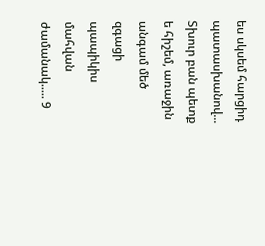ես սկսեմ հարցիդ պատասխանով... Տխուր բան պետք ե հիշեմ, առաջին անգամ մեծ զգացի պապիկիս մահվան ժամանակ..... 9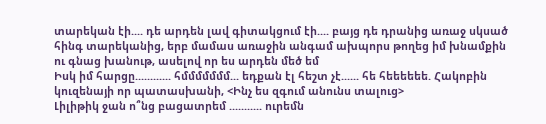տարեկան էի.... դե արդեն լավ գիտակցում էի.... բայց դե դրանից առաջ սկսած հինգ տարեկանից, երբ մամաս առաջին անգամ ախպորս թողեց իմ խնամքին ու գնաց խանութ, ասելով որ ես արդեն մեծ եմ
Իսկ իմ հարցը............ հմմմմմմմ... եդքան էլ հեշտ չէ...... հե հեեեեեե. Հակոբին կուզենայի որ պատասխանի, <Ինչ ես զգում անունս տալուց>
Լիլիթիկ ջան ո՞նց բացատրեմ ........... ուրեմն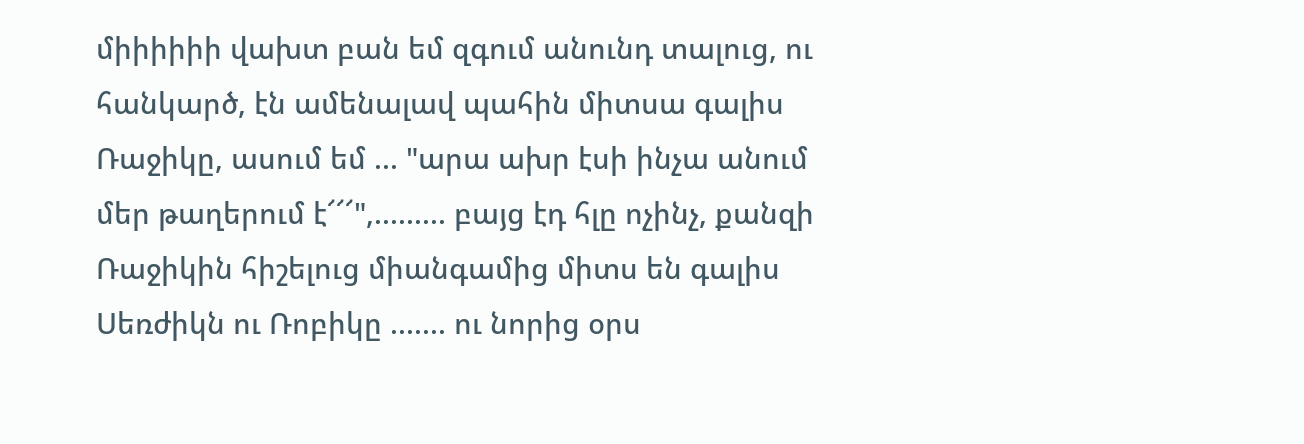միիիիիի վախտ բան եմ զգում անունդ տալուց, ու հանկարծ, էն ամենալավ պահին միտսա գալիս Ռաջիկը, ասում եմ ... "արա ախր էսի ինչա անում մեր թաղերում է՜՜՜",......... բայց էդ հլը ոչինչ, քանզի Ռաջիկին հիշելուց միանգամից միտս են գալիս Սեռժիկն ու Ռոբիկը ....... ու նորից օրս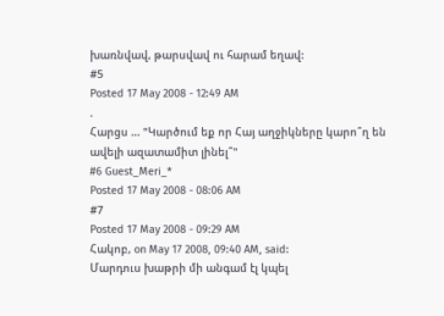խառնվավ, թարսվավ ու հարամ եղավ:
#5
Posted 17 May 2008 - 12:49 AM
.
Հարցս ... "Կարծում եք որ Հայ աղջիկները կարո՞ղ են ավելի ազատամիտ լինել՞"
#6 Guest_Meri_*
Posted 17 May 2008 - 08:06 AM
#7
Posted 17 May 2008 - 09:29 AM
Հակոբ, on May 17 2008, 09:40 AM, said:
Մարդուս խաթրի մի անգամ էլ կպել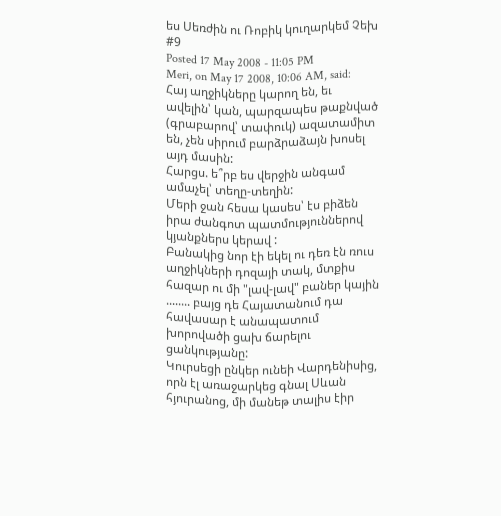ես Սեռժին ու Ռոբիկ կուղարկեմ Չեխ
#9
Posted 17 May 2008 - 11:05 PM
Meri, on May 17 2008, 10:06 AM, said:
Հայ աղջիկները կարող են, եւ ավելին՝ կան, պարզապես թաքնված (գրաբարով՝ տափուկ) ազատամիտ են, չեն սիրում բարձրաձայն խոսել այդ մասին:
Հարցս. ե՞րբ ես վերջին անգամ ամաչել՝ տեղը-տեղին:
Մերի ջան հեսա կասես՝ էս բիձեն իրա ժանգոտ պատմություններով կյանքներս կերավ :
Բանակից նոր էի եկել ու դեռ էն ռուս աղջիկների դոզայի տակ, մտքիս հազար ու մի "լավ-լավ" բաներ կային ........ բայց դե Հայատանում դա հավասար է անապատում խորովածի ցախ ճարելու ցանկությանը:
Կուրսեցի ընկեր ունեի Վարդենիսից, որն էլ առաջարկեց գնալ Սևան հյուրանոց, մի մանեթ տալիս էիր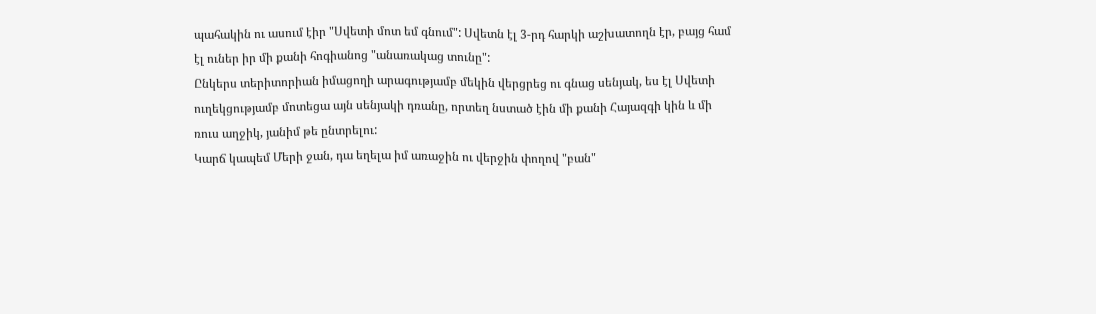պահակին ու ասում էիր "Սվետի մոտ եմ գնում": Սվետն էլ 3-րդ հարկի աշխատողն էր, բայց համ էլ ուներ իր մի քանի հոգիանոց "անառակաց տունը":
Ընկերս տերիտորիան իմացողի արագությամբ մեկին վերցրեց ու գնաց սենյակ, ես էլ Սվետի ուղեկցությամբ մոտեցա այն սենյակի դռանը, որտեղ նստած էին մի քանի Հայազգի կին և մի ռուս աղջիկ, յանիմ թե ընտրելու:
Կարճ կապեմ Մերի ջան, դա եղելա իմ առաջին ու վերջին փողով "բան"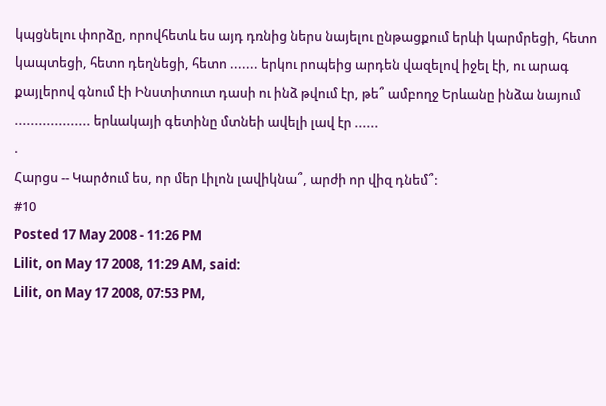կպցնելու փորձը, որովհետև ես այդ դռնից ներս նայելու ընթացքում երևի կարմրեցի, հետո կապտեցի, հետո դեղնեցի, հետո ....... երկու րոպեից արդեն վազելով իջել էի, ու արագ քայլերով գնում էի Ինստիտուտ դասի ու ինձ թվում էր, թե՞ ամբողջ Երևանը ինձա նայում ................... երևակայի գետինը մտնեի ավելի լավ էր ......
.
Հարցս -- Կարծում ես, որ մեր Լիլոն լավիկնա՞, արժի որ վիզ դնեմ՞:
#10
Posted 17 May 2008 - 11:26 PM
Lilit, on May 17 2008, 11:29 AM, said:
Lilit, on May 17 2008, 07:53 PM,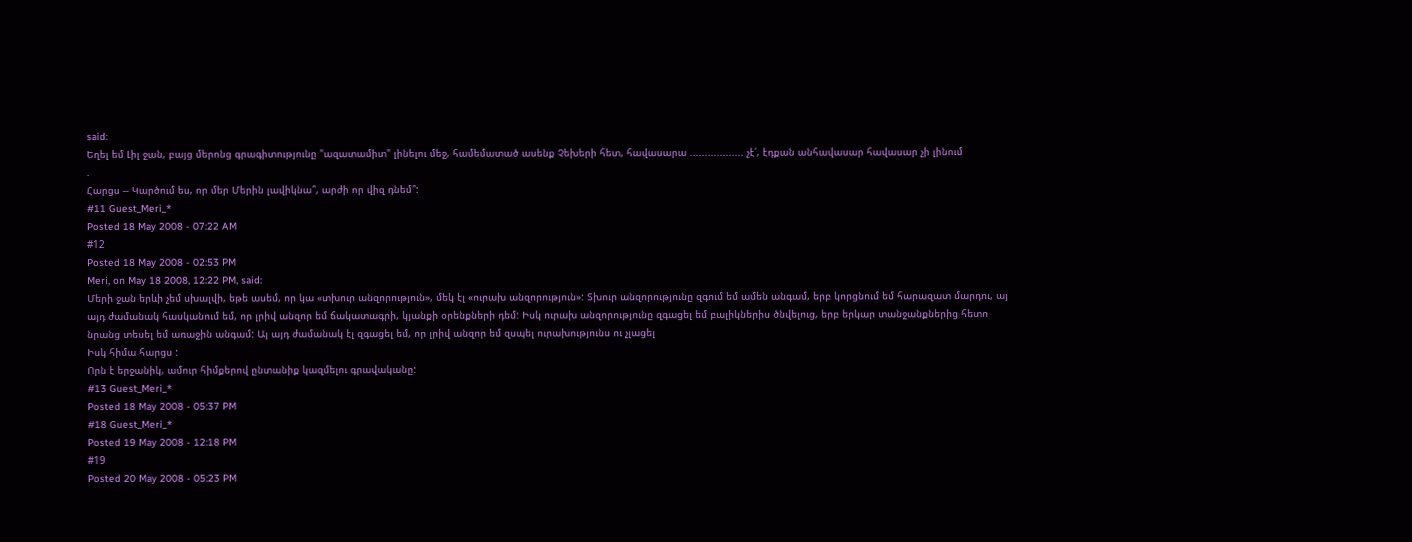said:
Եղել եմ Լիլ ջան, բայց մերոնց գրագիտությունը "ազատամիտ" լինելու մեջ, համեմատած ասենք Չեխերի հետ, հավասարա .................. չէ՛, էդքան անհավասար հավասար չի լինում
.
Հարցս -- Կարծում ես, որ մեր Մերին լավիկնա՞, արժի որ վիզ դնեմ՞:
#11 Guest_Meri_*
Posted 18 May 2008 - 07:22 AM
#12
Posted 18 May 2008 - 02:53 PM
Meri, on May 18 2008, 12:22 PM, said:
Մերի ջան երևի չեմ սխալվի, եթե ասեմ, որ կա «տխուր անզորություն», մեկ էլ «ուրախ անզորություն»: Տխուր անզորությունը զգում եմ ամեն անգամ, երբ կորցնում եմ հարազատ մարդու, այ այդ ժամանակ հասկանում եմ, որ լրիվ անզոր եմ ճակատագրի, կյանքի օրենքների դեմ: Իսկ ուրախ անզորությունը զգացել եմ բալիկներիս ծնվելուց, երբ երկար տանջանքներից հետո նրանց տեսել եմ առաջին անգամ: Այ այդ ժամանակ էլ զգացել եմ, որ լրիվ անզոր եմ զսպել ուրախությունս ու չլացել
Իսկ հիմա հարցս :
Որն է երջանիկ, ամուր հիմքերով ընտանիք կազմելու գրավականը:
#13 Guest_Meri_*
Posted 18 May 2008 - 05:37 PM
#18 Guest_Meri_*
Posted 19 May 2008 - 12:18 PM
#19
Posted 20 May 2008 - 05:23 PM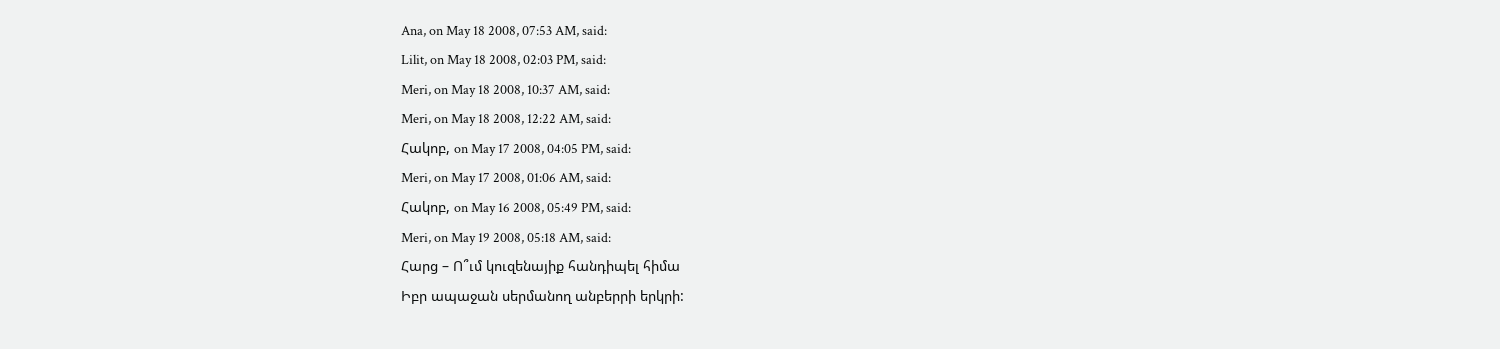Ana, on May 18 2008, 07:53 AM, said:
Lilit, on May 18 2008, 02:03 PM, said:
Meri, on May 18 2008, 10:37 AM, said:
Meri, on May 18 2008, 12:22 AM, said:
Հակոբ, on May 17 2008, 04:05 PM, said:
Meri, on May 17 2008, 01:06 AM, said:
Հակոբ, on May 16 2008, 05:49 PM, said:
Meri, on May 19 2008, 05:18 AM, said:
Հարց – Ո՞ւմ կուզենայիք հանդիպել հիմա
Իբր ապաջան սերմանող անբերրի երկրի: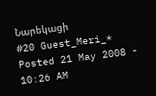Նարեկացի
#20 Guest_Meri_*
Posted 21 May 2008 - 10:26 AM